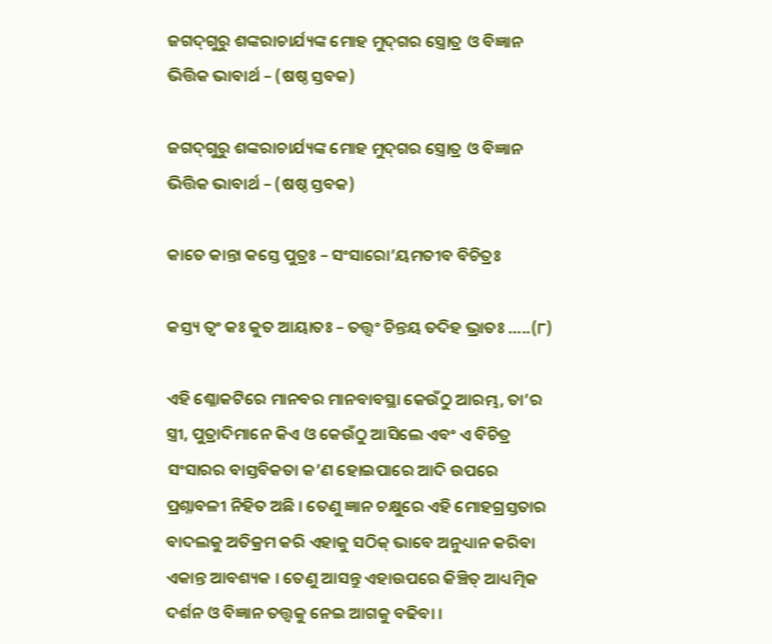ଜଗଦ୍‍ଗୁରୁ ଶଙ୍କରାଚାର୍ଯ୍ୟଙ୍କ ମୋହ ମୁଦ୍‍ଗର ସ୍ତ୍ରୋତ୍ର ଓ ବିଜ୍ଞାନ ଭିତ୍ତିକ ଭାବାର୍ଥ – (ଷଷ୍ଠ ସ୍ତବକ)

ଜଗଦ୍‍ଗୁରୁ ଶଙ୍କରାଚାର୍ଯ୍ୟଙ୍କ ମୋହ ମୁଦ୍‍ଗର ସ୍ତ୍ରୋତ୍ର ଓ ବିଜ୍ଞାନ ଭିତ୍ତିକ ଭାବାର୍ଥ – (ଷଷ୍ଠ ସ୍ତବକ)

କାତେ କାନ୍ତା କସ୍ତେ ପୁତ୍ରଃ – ସଂସାରୋ’ୟମତୀବ ବିଚିତ୍ରଃ

କସ୍ତ୍ୟ ତ୍ୱଂ କଃ କୁତ ଆୟାତଃ – ତତ୍ତ୍ୱଂ ଚିନ୍ତୟ ତଦିହ ଭ୍ରାତଃ …..(୮)

ଏହି ଶ୍ଳୋକଟିରେ ମାନବର ମାନବାବସ୍ଥା କେଉଁଠୁ ଆରମ୍ଭ, ତା’ର ସ୍ତ୍ରୀ, ପୁତ୍ରାଦିମାନେ କିଏ ଓ କେଉଁଠୁ ଆସିଲେ ଏବଂ ଏ ବିଚିତ୍ର ସଂସାରର ବାସ୍ତବିକତା କ’ଣ ହୋଇପାରେ ଆଦି ଉପରେ ପ୍ରଶ୍ନାବଳୀ ନିହିତ ଅଛି । ତେଣୁ ଜ୍ଞାନ ଚକ୍ଷୁରେ ଏହି ମୋହଗ୍ରସ୍ତତାର ବାଦଲକୁ ଅତିକ୍ରମ କରି ଏହାକୁ ସଠିକ୍‍ ଭାବେ ଅନୁଧ୍ୟାନ କରିବା ଏକାନ୍ତ ଆବଶ୍ୟକ । ତେଣୁ ଆସନ୍ତୁ ଏହାଉପରେ କିଞ୍ଚିତ୍‍ ଆଧ୍ୟତ୍ମିକ ଦର୍ଶନ ଓ ବିଜ୍ଞାନ ତତ୍ତ୍ୱକୁ ନେଇ ଆଗକୁ ବଢିବା ।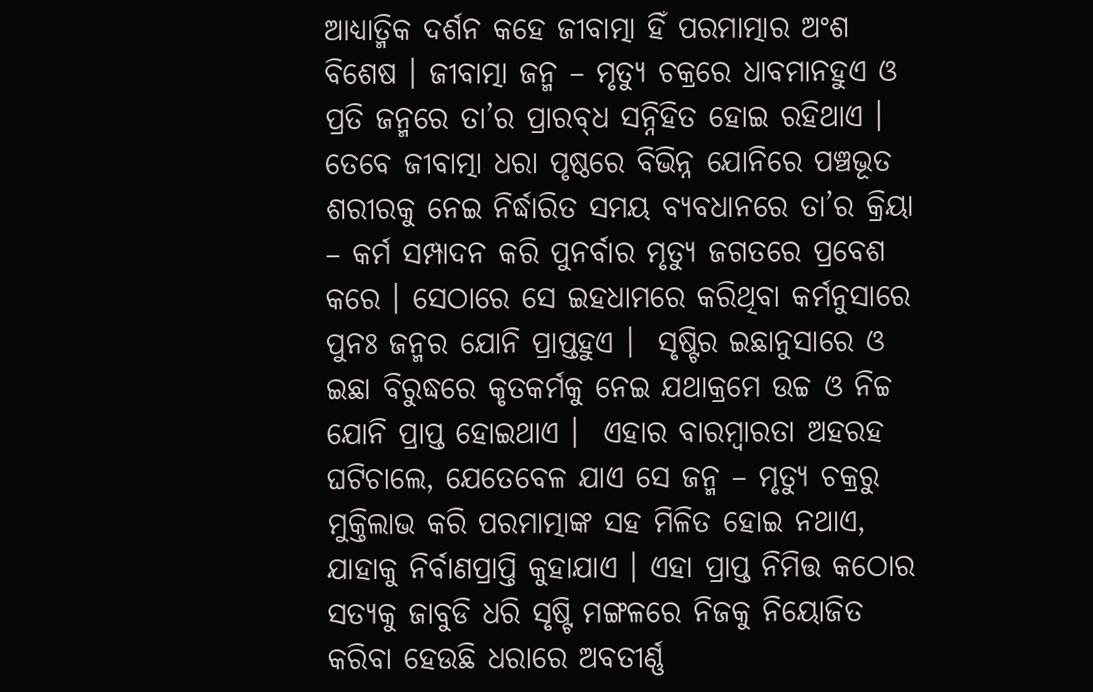ଆଧ୍ୟାତ୍ମିକ ଦର୍ଶନ କହେ ଜୀବାତ୍ମା ହିଁ ପରମାତ୍ମାର ଅଂଶ ବିଶେଷ । ଜୀବାତ୍ମା ଜନ୍ମ – ମୃତ୍ୟୁ ଚକ୍ରରେ ଧାବମାନହୁଏ ଓ ପ୍ରତି ଜନ୍ମରେ ତା’ର ପ୍ରାରବ୍‍ଧ ସନ୍ନିହିତ ହୋଇ ରହିଥାଏ । ତେବେ ଜୀବାତ୍ମା ଧରା ପୃଷ୍ଠରେ ବିଭିନ୍ନ ଯୋନିରେ ପଞ୍ଚଭୂତ ଶରୀରକୁ ନେଇ ନିର୍ଦ୍ଧାରିତ ସମୟ ବ୍ୟବଧାନରେ ତା’ର କ୍ରିୟା – କର୍ମ ସମ୍ପାଦନ କରି ପୁନର୍ବାର ମୃତ୍ୟୁ ଜଗତରେ ପ୍ରବେଶ କରେ । ସେଠାରେ ସେ ଇହଧାମରେ କରିଥିବା କର୍ମନୁସାରେ ପୁନଃ ଜନ୍ମର ଯୋନି ପ୍ରାପ୍ତହୁଏ ।  ସୃଷ୍ଟିର ଇଛାନୁସାରେ ଓ ଇଛା ବିରୁଦ୍ଧରେ କୃତକର୍ମକୁ ନେଇ ଯଥାକ୍ରମେ ଉଚ୍ଚ ଓ ନିଚ୍ଚ ଯୋନି ପ୍ରାପ୍ତ ହୋଇଥାଏ ।  ଏହାର ବାରମ୍ବାରତା ଅହରହ ଘଟିଚାଲେ, ଯେତେବେଳ ଯାଏ ସେ ଜନ୍ମ – ମୃତ୍ୟୁ ଚକ୍ରରୁ ମୁକ୍ତିଲାଭ କରି ପରମାତ୍ମାଙ୍କ ସହ ମିଳିତ ହୋଇ ନଥାଏ, ଯାହାକୁ ନିର୍ବାଣପ୍ରାପ୍ତି କୁହାଯାଏ । ଏହା ପ୍ରାପ୍ତ ନିମିତ୍ତ କଠୋର ସତ୍ୟକୁ ଜାବୁଡି ଧରି ସୃଷ୍ଟି ମଙ୍ଗଳରେ ନିଜକୁ ନିୟୋଜିତ କରିବା ହେଉଛି ଧରାରେ ଅବତୀର୍ଣ୍ଣ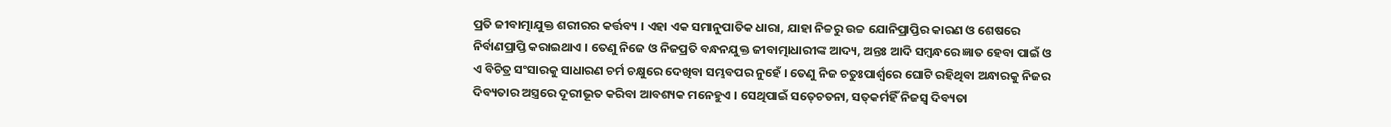ପ୍ରତି ଜୀବାତ୍ମାଯୁକ୍ତ ଶରୀରର କର୍ତ୍ତବ୍ୟ । ଏହା ଏକ ସମାନୁପାତିକ ଧାରା, ଯାହା ନିଚ୍ଚରୁ ଉଚ୍ଚ ଯୋନିପ୍ରାପ୍ତିର କାରଣ ଓ ଶେଷରେ ନିର୍ବାଣପ୍ରାପ୍ତି କରାଇଥାଏ । ତେଣୁ ନିଜେ ଓ ନିଜପ୍ରତି ବନ୍ଧନଯୁକ୍ତ ଜୀବାତ୍ମାଧାରୀଙ୍କ ଆଦ୍ୟ, ଅନ୍ତଃ ଆଦି ସମ୍ବନ୍ଧରେ ଜ୍ଞାତ ହେବା ପାଇଁ ଓ ଏ ବିଚିତ୍ର ସଂସାରକୁ ସାଧାରଣ ଚର୍ମ ଚକ୍ଷୁରେ ଦେଖିବା ସମ୍ଭବପର ନୁହେଁ । ତେଣୁ ନିଜ ଚତୁଃପାର୍ଶ୍ୱରେ ଘୋଟି ରହିଥିବା ଅନ୍ଧାରକୁ ନିଜର ଦିବ୍ୟତାର ଅସ୍ତ୍ରରେ ଦୂରୀଭୂତ କରିବା ଆବଶ୍ୟକ ମନେହୁଏ । ସେଥିପାଇଁ ସତ୍‍ଚେତନା, ସତ୍‍କର୍ମହିଁ ନିଜସ୍ୱ ଦିବ୍ୟତା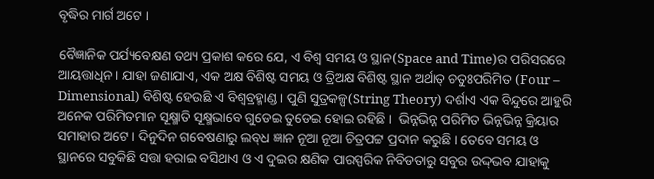ବୃଦ୍ଧିର ମାର୍ଗ ଅଟେ ।

ବୈଜ୍ଞାନିକ ପର୍ଯ୍ୟବେକ୍ଷଣ ତଥ୍ୟ ପ୍ରକାଶ କରେ ଯେ, ଏ ବିଶ୍ୱ ସମୟ ଓ ସ୍ଥାନ(Space and Time)ର ପରିସରରେ ଆୟତ୍ତାଧିନ । ଯାହା ଜଣାଯାଏ, ଏକ ଅକ୍ଷ ବିଶିଷ୍ଟ ସମୟ ଓ ତ୍ରିଅକ୍ଷ ବିଶିଷ୍ଟ ସ୍ଥାନ ଅର୍ଥାତ୍‍ ଚତୁଃପରିମିତ (Four – Dimensional) ବିଶିଷ୍ଟ ହେଉଛି ଏ ବିଶ୍ୱବ୍ରହ୍ମାଣ୍ଡ । ପୁଣି ସୁତ୍ରକଳ୍ପ(String Theory) ଦର୍ଶାଏ ଏକ ବିନ୍ଦୁରେ ଆହୁରି ଅନେକ ପରିମିତମାନ ସୂକ୍ଷ୍ମାତି ସୂକ୍ଷ୍ମଭାବେ ଗୁଡେଇ ତୁଡେଇ ହୋଇ ରହିଛି ।  ଭିନ୍ନଭିନ୍ନ ପରିମିତ ଭିନ୍ନଭିନ୍ନ କ୍ରିୟାର ସମାହାର ଅଟେ । ଦିନୁଦିନ ଗବେଷଣାରୁ ଲବ୍‍ଧ ଜ୍ଞାନ ନୂଆ ନୂଆ ଚିତ୍ରପଟ୍ଟ ପ୍ରଦାନ କରୁଛି । ତେବେ ସମୟ ଓ ସ୍ଥାନରେ ସବୁକିଛି ସତ୍ତା ହରାଇ ବସିଥାଏ ଓ ଏ ଦୁଇର କ୍ଷଣିକ ପାରସ୍ପରିକ ନିବିଡତାରୁ ସବୁର ଉଦ୍ଦ୍‍ଭବ ଯାହାକୁ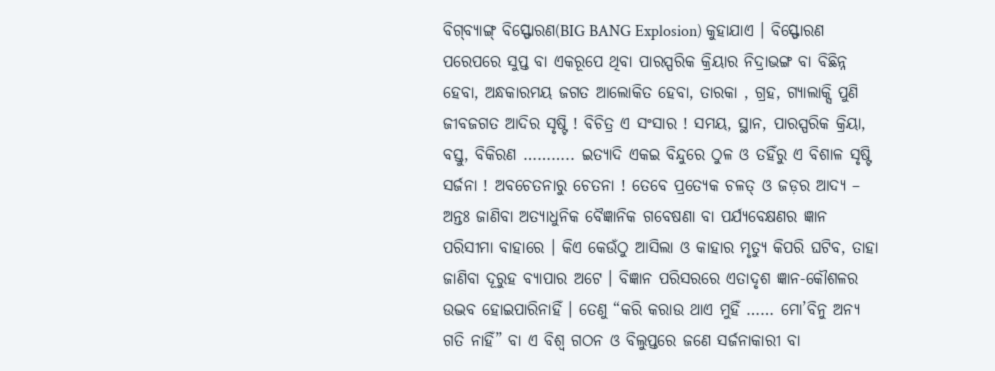ବିଗ୍‍ବ୍ୟାଙ୍ଗ୍‍ ବିସ୍ଫୋରଣ(BIG BANG Explosion) କୁହାଯାଏ । ବିସ୍ଫୋରଣ ପରେପରେ ସୁପ୍ତ ବା ଏକରୂପେ ଥିବା ପାରସ୍ପରିକ କ୍ରିୟାର ନିଦ୍ରାଭଙ୍ଗ ବା ବିଛିନ୍ନ ହେବା, ଅନ୍ଧକାରମୟ ଜଗତ ଆଲୋକିତ ହେବା, ତାରକା , ଗ୍ରହ, ଗ୍ୟାଲାକ୍ସି ପୁଣି ଜୀବଜଗତ ଆଦିର ସୃଷ୍ଟି ! ବିଚିତ୍ର ଏ ସଂସାର ! ସମୟ, ସ୍ଥାନ, ପାରସ୍ପରିକ କ୍ରିୟା, ବସ୍ତୁ, ବିକିରଣ ……….. ଇତ୍ୟାଦି ଏକଇ ବିନ୍ଦୁରେ ଠୁଳ ଓ ତହିଁରୁ ଏ ବିଶାଳ ସୃଷ୍ଟି ସର୍ଜନା ! ଅବଚେତନାରୁ ଚେତନା ! ତେବେ ପ୍ରତ୍ୟେକ ଚଳତ୍‍ ଓ ଜଡ଼ର ଆଦ୍ୟ – ଅନ୍ତଃ ଜାଣିବା ଅତ୍ୟାଧୁନିକ ବୈଜ୍ଞାନିକ ଗବେଷଣା ବା ପର୍ଯ୍ୟବେକ୍ଷଣର ଜ୍ଞାନ ପରିସୀମା ବାହାରେ । କିଏ କେଉଁଠୁ ଆସିଲା ଓ କାହାର ମୃତ୍ୟୁ କିପରି ଘଟିବ, ତାହା ଜାଣିବା ଦୂରୁହ ବ୍ୟାପାର ଅଟେ । ବିଜ୍ଞାନ ପରିସରରେ ଏତାଦୃଶ ଜ୍ଞାନ-କୌଶଳର ଉଦ୍ଭବ ହୋଇପାରିନାହିଁ । ତେଣୁ “କରି କରାଉ ଥାଏ ମୁହିଁ …… ମୋ’ବିନୁ ଅନ୍ୟ ଗତି ନାହିଁ” ବା ଏ ବିଶ୍ୱ ଗଠନ ଓ ବିଲୁପ୍ତରେ ଜଣେ ସର୍ଜନାକାରୀ ବା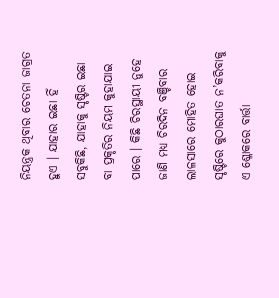ନିୟନ୍ତ୍ରକ ଥିବାର ଚେତନା ଜାଗ୍ରତ ହୁଏ । ଯାହାର ଇଛା ହିଁ ସବୁକିଛି, ଯାହାକୁ ସୃଷ୍ଟିର ଇଛା ବା ପ୍ରକୃତିର ନିୟମ କୁହାଯାଇ ପାରେ । କିଛି ଚିରସ୍ଥାୟୀ ନୁହେ ଜାଣି ମଧ୍ୟ ଚିରଦିନ ବଞ୍ଚିବାର ଲାଳସାରେ ମୋହିତ ହୋଇ ସୃଷ୍ଟିରେ କୁଠାରଘାତ ନ’କରିବାକୁ ଏ ଶ୍ଳୋକରେ ବାର୍ତ୍ତା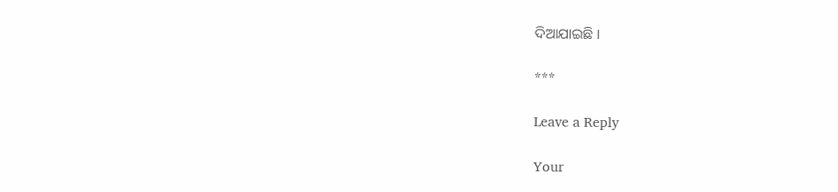ଦିଆଯାଇଛି ।

***

Leave a Reply

Your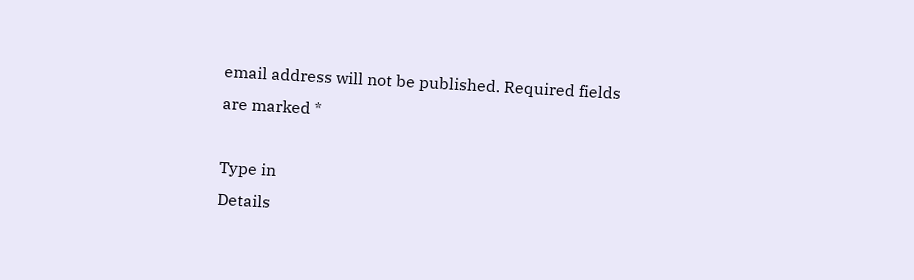email address will not be published. Required fields are marked *

Type in
Details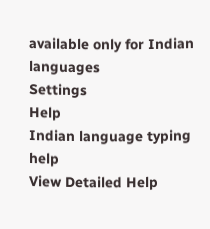available only for Indian languages
Settings
Help
Indian language typing help
View Detailed Help